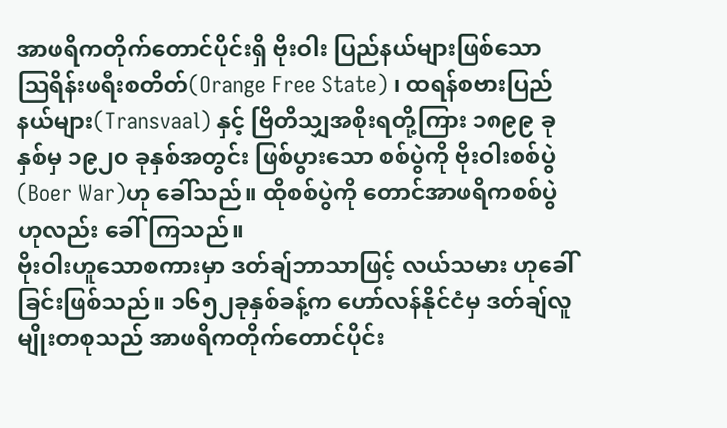အာဖရိကတိုက်တောင်ပိုင်းရှိ ဗိုးဝါး ပြည်နယ်များဖြစ်သော သြရိန်းဖရီးစတိတ်(Orange Free State) ၊ ထရန်စဗားပြည်နယ်များ(Transvaal) နှင့် ဗြိတိသျှအစိုးရတို့ကြား ၁၈၉၉ ခုနှစ်မှ ၁၉၂၀ ခုနှစ်အတွင်း ဖြစ်ပွားသော စစ်ပွဲကို ဗိုးဝါးစစ်ပွဲ(Boer War)ဟု ခေါ်သည်။ ထိုစစ်ပွဲကို တောင်အာဖရိကစစ်ပွဲဟုလည်း ခေါ်ကြသည်။
ဗိုးဝါးဟူသောစကားမှာ ဒတ်ချ်ဘာသာဖြင့် လယ်သမား ဟုခေါ်ခြင်းဖြစ်သည်။ ၁၆၅၂ခုနှစ်ခန့်က ဟော်လန်နိုင်ငံမှ ဒတ်ချ်လူမျိုးတစုသည် အာဖရိကတိုက်တောင်ပိုင်း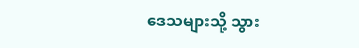ဒေသများသို့ သွား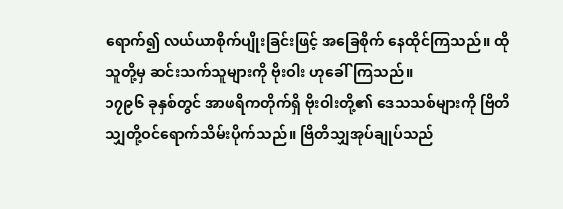ရောက်၍ လယ်ယာစိုက်ပျိုးခြင်းဖြင့် အခြေစိုက် နေထိုင်ကြသည်။ ထိုသူတို့မှ ဆင်းသက်သူများကို ဗိုးဝါး ဟုခေါ်ကြသည်။
၁၇၉၆ ခုနှစ်တွင် အာဖရိကတိုက်ရှိ ဗိုးဝါးတို့၏ ဒေသသစ်များကို ဗြိတိသျှတို့ဝင်ရောက်သိမ်းပိုက်သည်။ ဗြိတိသျှအုပ်ချုပ်သည်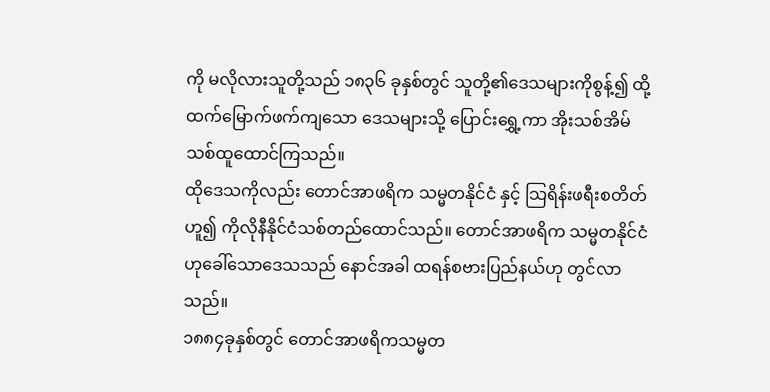ကို မလိုလားသူတို့သည် ၁၈၃၆ ခုနှစ်တွင် သူတို့၏ဒေသများကိုစွန့်၍ ထို့ထက်မြောက်ဖက်ကျသော ဒေသများသို့ ပြောင်းရွှေ့ကာ အိုးသစ်အိမ်သစ်ထူထောင်ကြသည်။
ထိုဒေသကိုလည်း တောင်အာဖရိက သမ္မတနိုင်ငံ နှင့် သြရိန်းဖရီးစတိတ်ဟူ၍ ကိုလိုနီနိုင်ငံသစ်တည်ထောင်သည်။ တောင်အာဖရိက သမ္မတနိုင်ငံဟုခေါ်သောဒေသသည် နောင်အခါ ထရန်စဗားပြည်နယ်ဟု တွင်လာသည်။
၁၈၈၄ခုနှစ်တွင် တောင်အာဖရိကသမ္မတ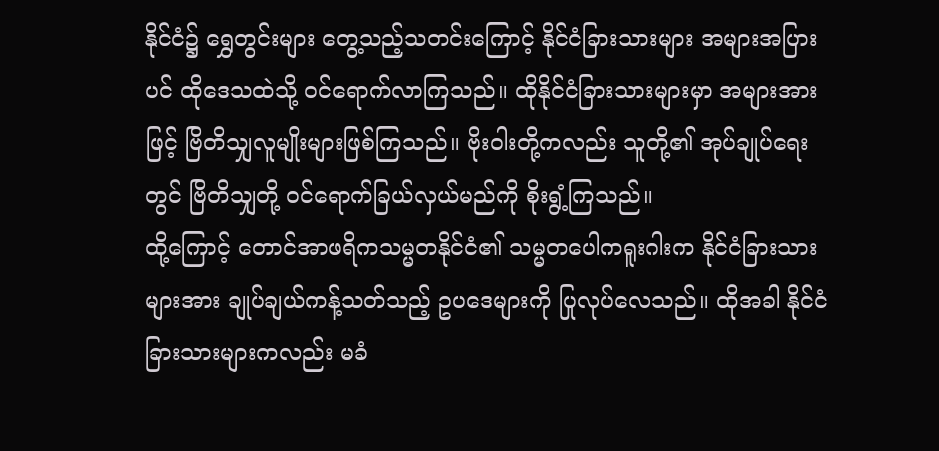နိုင်ငံ၌ ရွှေတွင်းများ တွေ့သည့်သတင်းကြောင့် နိုင်ငံခြားသားများ အများအပြားပင် ထိုဒေသထဲသို့ ဝင်ရောက်လာကြသည်။ ထိုနိုင်ငံခြားသားများမှာ အများအားဖြင့် ဗြိတိသျှလူမျိုးများဖြစ်ကြသည်။ ဗိုးဝါးတို့ကလည်း သူတို့၏ အုပ်ချုပ်ရေးတွင် ဗြိတိသျှတို့ ဝင်ရောက်ခြယ်လှယ်မည်ကို စိုးရွံ့ကြသည်။
ထို့ကြောင့် တောင်အာဖရိကသမ္မတနိုင်ငံ၏ သမ္မတပေါကရူးဂါးက နိုင်ငံခြားသားများအား ချုပ်ချယ်ကန့်သတ်သည့် ဥပဒေများကို ပြုလုပ်လေသည်။ ထိုအခါ နိုင်ငံခြားသားများကလည်း မခံ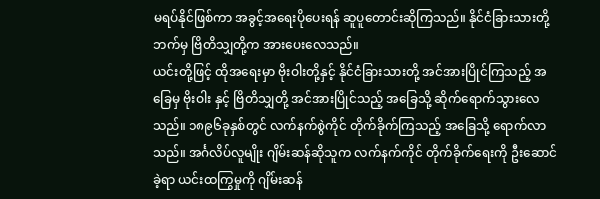မရပ်နိုင်ဖြစ်ကာ အခွင့်အရေးပိုပေးရန် ဆူပူတောင်းဆိုကြသည်။ နိုင်ငံခြားသားတို့ဘက်မှ ဗြိတိသျှတို့က အားပေးလေသည်။
ယင်းတို့ဖြင့် ထိုအရေးမှာ ဗိုးဝါးတို့နှင့် နိုင်ငံခြားသားတို့ အင်အားပြိုင်ကြသည့် အခြေမှ ဗိုးဝါး နှင့် ဗြိတိသျှတို့ အင်အားပြိုင်သည့် အခြေသို့ ဆိုက်ရောက်သွားလေသည်။ ၁၈၉၆ခုနှစ်တွင် လက်နက်စွဲကိုင် တိုက်ခိုက်ကြသည့် အခြေသို့ ရောက်လာသည်။ အင်္ဂလိပ်လူမျိုး ဂျိမ်းဆန်ဆိုသူက လက်နက်ကိုင် တိုက်ခိုက်ရေးကို ဦးဆောင်ခဲ့ရာ ယင်းထကြွမှုကို ဂျိမ်းဆန်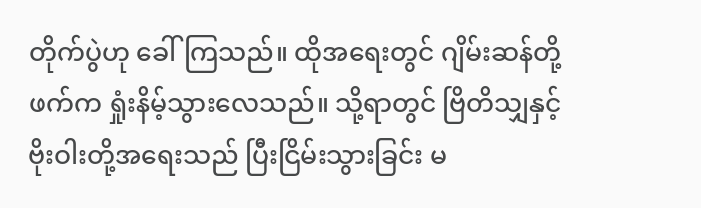တိုက်ပွဲဟု ခေါ်ကြသည်။ ထိုအရေးတွင် ဂျိမ်းဆန်တို့ဖက်က ရှုံးနိမ့်သွားလေသည်။ သို့ရာတွင် ဗြိတိသျှနှင့် ဗိုးဝါးတို့အရေးသည် ပြီးငြိမ်းသွားခြင်း မ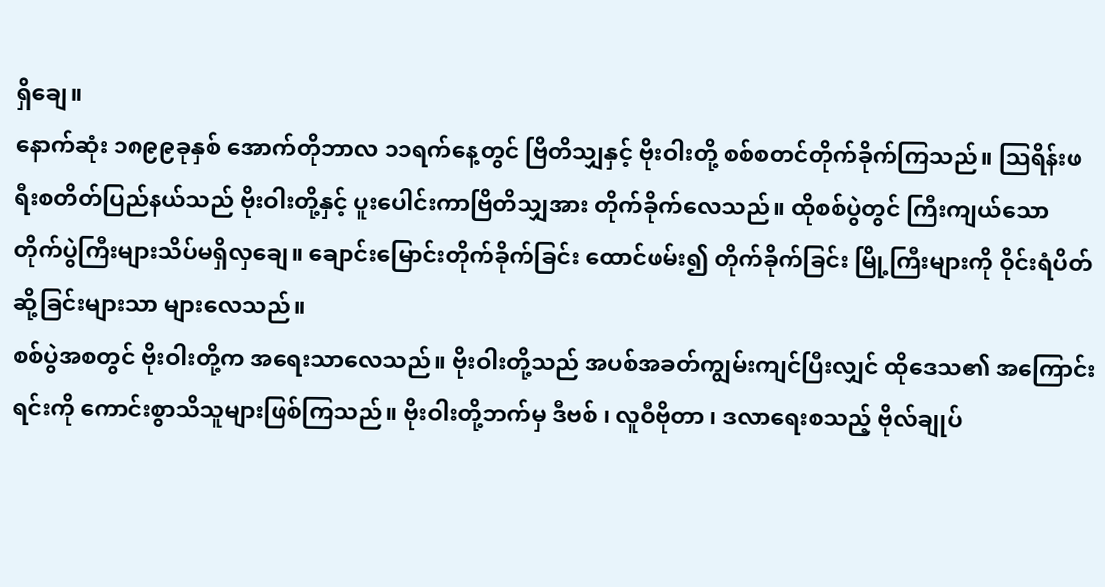ရှိချေ။
နောက်ဆုံး ၁၈၉၉ခုနှစ် အောက်တိုဘာလ ၁၁ရက်နေ့တွင် ဗြိတိသျှနှင့် ဗိုးဝါးတို့ စစ်စတင်တိုက်ခိုက်ကြသည်။ သြရိန်းဖရီးစတိတ်ပြည်နယ်သည် ဗိုးဝါးတို့နှင့် ပူးပေါင်းကာဗြိတိသျှအား တိုက်ခိုက်လေသည်။ ထိုစစ်ပွဲတွင် ကြီးကျယ်သော တိုက်ပွဲကြီးများသိပ်မရှိလှချေ။ ချောင်းမြောင်းတိုက်ခိုက်ခြင်း ထောင်ဖမ်း၍ တိုက်ခိုက်ခြင်း မြို့ကြီးများကို ဝိုင်းရံပိတ်ဆို့ခြင်းများသာ များလေသည်။
စစ်ပွဲအစတွင် ဗိုးဝါးတို့က အရေးသာလေသည်။ ဗိုးဝါးတို့သည် အပစ်အခတ်ကျွမ်းကျင်ပြီးလျှင် ထိုဒေသ၏ အကြောင်းရင်းကို ကောင်းစွာသိသူများဖြစ်ကြသည်။ ဗိုးဝါးတို့ဘက်မှ ဒီဗစ် ၊ လူဝီဗိုတာ ၊ ဒလာရေးစသည့် ဗိုလ်ချုပ်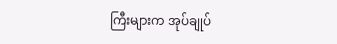ကြီးများက အုပ်ချုပ်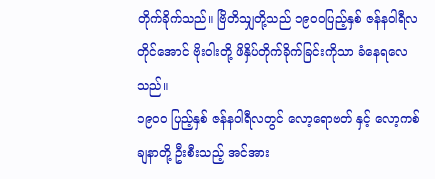တိုက်ခိုက်သည်။ ဗြိတိသျှတို့သည် ၁၉၀၀ပြည့်နှစ် ဇန်နဝါရီလတိုင်အောင် ဗိုးဝါးတို့ ဖိနှိပ်တိုက်ခိုက်ခြင်းကိုသာ ခံနေရလေသည်။
၁၉၀၀ ပြည့်နှစ် ဇန်နဝါရီလတွင် လော့ရောဗတ် နှင့် လော့ကစ်ချနာတို့ ဦးစီးသည့် အင်အား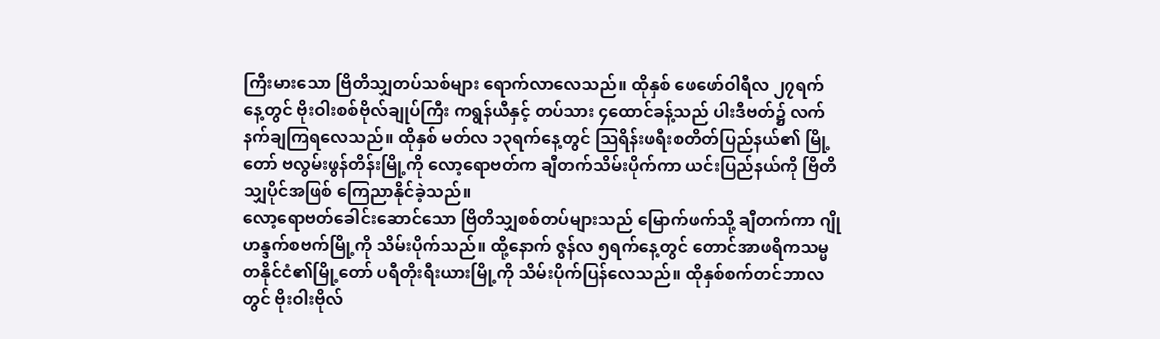ကြီးမားသော ဗြိတိသျှတပ်သစ်များ ရောက်လာလေသည်။ ထိုနှစ် ဖေဖော်ဝါရီလ ၂၇ရက်နေ့တွင် ဗိုးဝါးစစ်ဗိုလ်ချုပ်ကြီး ကရွန်ယီနှင့် တပ်သား ၄ထောင်ခန့်သည် ပါးဒီဗတ်၌ လက်နက်ချကြရလေသည်။ ထိုနှစ် မတ်လ ၁၃ရက်နေ့တွင် သြရိန်းဖရီးစတိတ်ပြည်နယ်၏ မြို့တော် ဗလွမ်းဖွန်တိန်းမြို့ကို လော့ရောဗတ်က ချီတက်သိမ်းပိုက်ကာ ယင်းပြည်နယ်ကို ဗြိတိသျှပိုင်အဖြစ် ကြေညာနိုင်ခဲ့သည်။
လော့ရောဗတ်ခေါင်းဆောင်သော ဗြိတိသျှစစ်တပ်များသည် မြောက်ဖက်သို့ ချီတက်ကာ ဂျိုဟန္ဒက်စဗက်မြို့ကို သိမ်းပိုက်သည်။ ထို့နောက် ဇွန်လ ၅ရက်နေ့တွင် တောင်အာဖရိကသမ္မတနိုင်ငံ၏မြို့တော် ပရီတိုးရီးယားမြို့ကို သိမ်းပိုက်ပြန်လေသည်။ ထိုနှစ်စက်တင်ဘာလတွင် ဗိုးဝါးဗိုလ်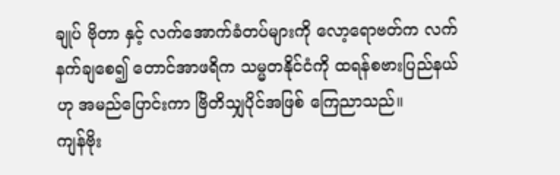ချုပ် ဗိုတာ နှင့် လက်အောက်ခံတပ်များကို လော့ရောဗတ်က လက်နက်ချစေ၍ တောင်အာဖရိက သမ္မတနိုင်ငံကို ထရန်စဗားပြည်နယ်ဟု အမည်ပြောင်းကာ ဗြိတိသျှပိုင်အဖြစ် ကြေညာသည်။
ကျန်ဗိုး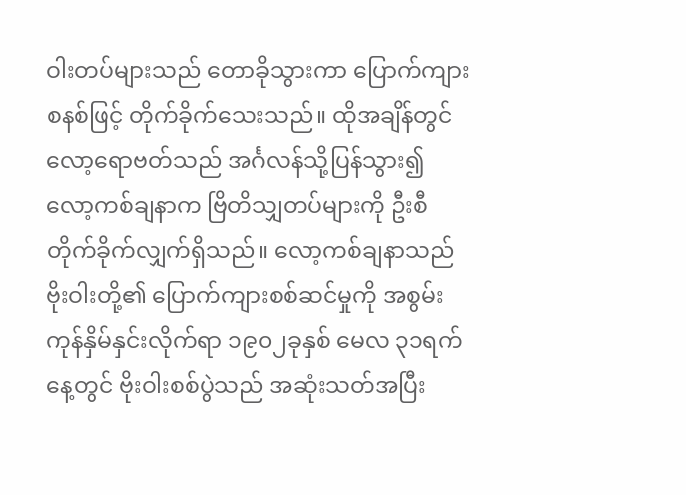ဝါးတပ်များသည် တောခိုသွားကာ ပြောက်ကျားစနစ်ဖြင့် တိုက်ခိုက်သေးသည်။ ထိုအချိန်တွင် လော့ရောဗတ်သည် အင်္ဂလန်သို့ပြန်သွား၍ လော့ကစ်ချနာက ဗြိတိသျှတပ်များကို ဦးစီတိုက်ခိုက်လျှက်ရှိသည်။ လော့ကစ်ချနာသည် ဗိုးဝါးတို့၏ ပြောက်ကျားစစ်ဆင်မှုကို အစွမ်းကုန်နှိမ်နှင်းလိုက်ရာ ၁၉၀၂ခုနှစ် မေလ ၃၁ရက်နေ့တွင် ဗိုးဝါးစစ်ပွဲသည် အဆုံးသတ်အပြီး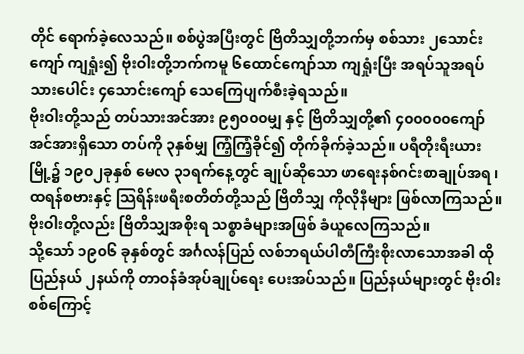တိုင် ရောက်ခဲ့လေသည်။ စစ်ပွဲအပြီးတွင် ဗြိတိသျှတို့ဘက်မှ စစ်သား ၂သောင်းကျော် ကျရှုံး၍ ဗိုးဝါးတို့ဘက်ကမူ ၆ထောင်ကျော်သာ ကျရှုံးပြီး အရပ်သူအရပ်သားပေါင်း ၄သောင်းကျော် သေကြေပျက်စီးခဲ့ရသည်။
ဗိုးဝါးတို့သည် တပ်သားအင်အား ၉၅၀၀၀မျှ နှင့် ဗြိတိသျှတို့၏ ၄၀၀၀၀၀ကျော် အင်အားရှိသော တပ်ကို ၃နှစ်မျှ ကြံ့ကြံ့ခိုင်၍ တိုက်ခိုက်ခဲ့သည်။ ပရီတိုးရီးယားမြို့၌ ၁၉၀၂ခုနှစ် မေလ ၃၁ရက်နေ့တွင် ချုပ်ဆိုသော ဖာရေးနစ်ဂင်းစာချုပ်အရ ၊ ထရန်စဗားနှင့် သြရိန်းဖရီးစတိတ်တို့သည် ဗြိတိသျှ ကိုလိုနီများ ဖြစ်လာကြသည်။ ဗိုးဝါးတို့လည်း ဗြိတိသျှအစိုးရ သစ္စာခံများအဖြစ် ခံယူလေကြသည်။
သို့သော် ၁၉၀၆ ခုနှစ်တွင် အင်္ဂလန်ပြည် လစ်ဘရယ်ပါတီကြီးစိုးလာသောအခါ ထိုပြည်နယ် ၂နယ်ကို တာဝန်ခံအုပ်ချုပ်ရေး ပေးအပ်သည်။ ပြည်နယ်များတွင် ဗိုးဝါးစစ်ကြောင့်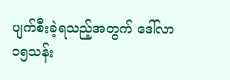ပျက်စီးခဲ့ရသည့်အတွက် ဒေါ်လာ ၁၅သန်း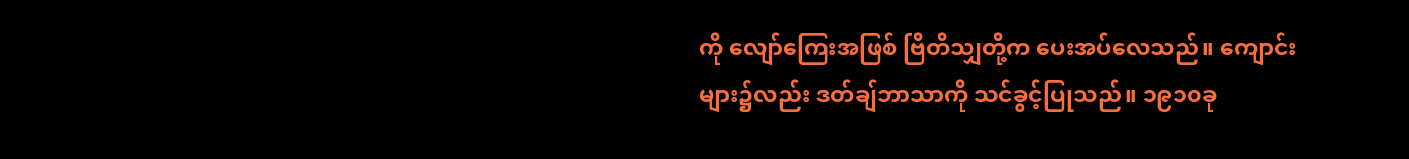ကို လျော်ကြေးအဖြစ် ဗြိတိသျှတို့က ပေးအပ်လေသည်။ ကျောင်းများ၌လည်း ဒတ်ချ်ဘာသာကို သင်ခွင့်ပြုသည်။ ၁၉၁၀ခု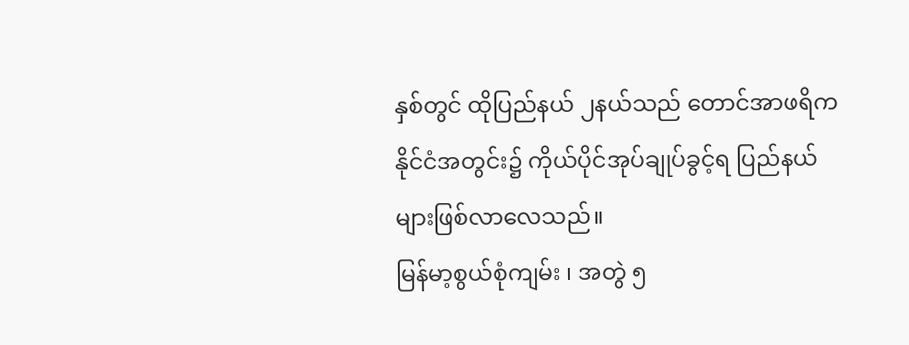နှစ်တွင် ထိုပြည်နယ် ၂နယ်သည် တောင်အာဖရိကနိုင်ငံအတွင်း၌ ကိုယ်ပိုင်အုပ်ချုပ်ခွင့်ရ ပြည်နယ်များဖြစ်လာလေသည်။
မြန်မာ့စွယ်စုံကျမ်း ၊ အတွဲ ၅